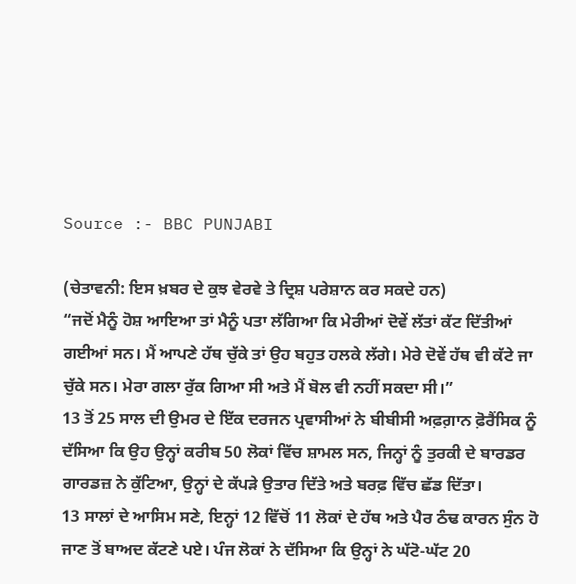Source :- BBC PUNJABI

(ਚੇਤਾਵਨੀ: ਇਸ ਖ਼ਬਰ ਦੇ ਕੁਝ ਵੇਰਵੇ ਤੇ ਦ੍ਰਿਸ਼ ਪਰੇਸ਼ਾਨ ਕਰ ਸਕਦੇ ਹਨ)
“ਜਦੋਂ ਮੈਨੂੰ ਹੋਸ਼ ਆਇਆ ਤਾਂ ਮੈਨੂੰ ਪਤਾ ਲੱਗਿਆ ਕਿ ਮੇਰੀਆਂ ਦੋਵੇਂ ਲੱਤਾਂ ਕੱਟ ਦਿੱਤੀਆਂ ਗਈਆਂ ਸਨ। ਮੈਂ ਆਪਣੇ ਹੱਥ ਚੁੱਕੇ ਤਾਂ ਉਹ ਬਹੁਤ ਹਲਕੇ ਲੱਗੇ। ਮੇਰੇ ਦੋਵੇਂ ਹੱਥ ਵੀ ਕੱਟੇ ਜਾ ਚੁੱਕੇ ਸਨ। ਮੇਰਾ ਗਲਾ ਰੁੱਕ ਗਿਆ ਸੀ ਅਤੇ ਮੈਂ ਬੋਲ ਵੀ ਨਹੀਂ ਸਕਦਾ ਸੀ।”
13 ਤੋਂ 25 ਸਾਲ ਦੀ ਉਮਰ ਦੇ ਇੱਕ ਦਰਜਨ ਪ੍ਰਵਾਸੀਆਂ ਨੇ ਬੀਬੀਸੀ ਅਫ਼ਗ਼ਾਨ ਫ਼ੋਰੈਂਸਿਕ ਨੂੰ ਦੱਸਿਆ ਕਿ ਉਹ ਉਨ੍ਹਾਂ ਕਰੀਬ 50 ਲੋਕਾਂ ਵਿੱਚ ਸ਼ਾਮਲ ਸਨ, ਜਿਨ੍ਹਾਂ ਨੂੰ ਤੁਰਕੀ ਦੇ ਬਾਰਡਰ ਗਾਰਡਜ਼ ਨੇ ਕੁੱਟਿਆ, ਉਨ੍ਹਾਂ ਦੇ ਕੱਪੜੇ ਉਤਾਰ ਦਿੱਤੇ ਅਤੇ ਬਰਫ਼ ਵਿੱਚ ਛੱਡ ਦਿੱਤਾ।
13 ਸਾਲਾਂ ਦੇ ਆਸਿਮ ਸਣੇ, ਇਨ੍ਹਾਂ 12 ਵਿੱਚੋਂ 11 ਲੋਕਾਂ ਦੇ ਹੱਥ ਅਤੇ ਪੈਰ ਠੰਢ ਕਾਰਨ ਸੁੰਨ ਹੋ ਜਾਣ ਤੋਂ ਬਾਅਦ ਕੱਟਣੇ ਪਏ। ਪੰਜ ਲੋਕਾਂ ਨੇ ਦੱਸਿਆ ਕਿ ਉਨ੍ਹਾਂ ਨੇ ਘੱਟੋ-ਘੱਟ 20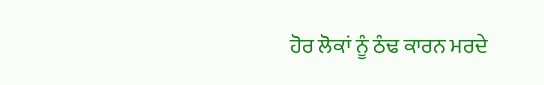ਹੋਰ ਲੋਕਾਂ ਨੂੰ ਠੰਢ ਕਾਰਨ ਮਰਦੇ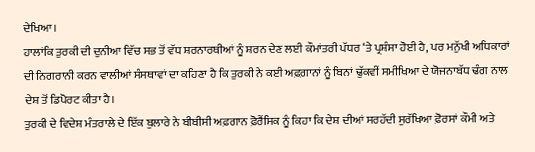ਦੇਖਿਆ।
ਹਾਲਾਂਕਿ ਤੁਰਕੀ ਦੀ ਦੁਨੀਆ ਵਿੱਚ ਸਭ ਤੋਂ ਵੱਧ ਸ਼ਰਨਾਰਥੀਆਂ ਨੂੰ ਸ਼ਰਨ ਦੇਣ ਲਈ ਕੌਮਾਂਤਰੀ ਪੱਧਰ ‘ਤੇ ਪ੍ਰਸ਼ੰਸਾ ਹੋਈ ਹੈ, ਪਰ ਮਨੁੱਖੀ ਅਧਿਕਾਰਾਂ ਦੀ ਨਿਗਰਾਨੀ ਕਰਨ ਵਾਲੀਆਂ ਸੰਸਥਾਵਾਂ ਦਾ ਕਹਿਣਾ ਹੈ ਕਿ ਤੁਰਕੀ ਨੇ ਕਈ ਅਫ਼ਗ਼ਾਨਾਂ ਨੂੰ ਬਿਨਾਂ ਢੁੱਕਵੀਂ ਸਮੀਖਿਆ ਦੇ ਯੋਜਨਾਬੱਧ ਢੰਗ ਨਾਲ ਦੇਸ਼ ਤੋਂ ਡਿਪੋਰਟ ਕੀਤਾ ਹੈ।
ਤੁਰਕੀ ਦੇ ਵਿਦੇਸ਼ ਮੰਤਰਾਲੇ ਦੇ ਇੱਕ ਬੁਲਾਰੇ ਨੇ ਬੀਬੀਸੀ ਅਫ਼ਗਾਨ ਫ਼ੋਰੈਂਸਿਕ ਨੂੰ ਕਿਹਾ ਕਿ ਦੇਸ਼ ਦੀਆਂ ਸਰਹੱਦੀ ਸੁਰੱਖਿਆ ਫ਼ੋਰਸਾਂ ਕੌਮੀ ਅਤੇ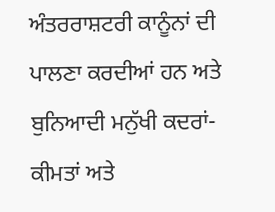ਅੰਤਰਰਾਸ਼ਟਰੀ ਕਾਨੂੰਨਾਂ ਦੀ ਪਾਲਣਾ ਕਰਦੀਆਂ ਹਨ ਅਤੇ ਬੁਨਿਆਦੀ ਮਨੁੱਖੀ ਕਦਰਾਂ-ਕੀਮਤਾਂ ਅਤੇ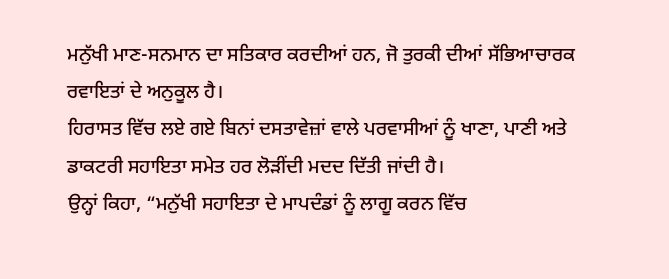ਮਨੁੱਖੀ ਮਾਣ-ਸਨਮਾਨ ਦਾ ਸਤਿਕਾਰ ਕਰਦੀਆਂ ਹਨ, ਜੋ ਤੁਰਕੀ ਦੀਆਂ ਸੱਭਿਆਚਾਰਕ ਰਵਾਇਤਾਂ ਦੇ ਅਨੁਕੂਲ ਹੈ।
ਹਿਰਾਸਤ ਵਿੱਚ ਲਏ ਗਏ ਬਿਨਾਂ ਦਸਤਾਵੇਜ਼ਾਂ ਵਾਲੇ ਪਰਵਾਸੀਆਂ ਨੂੰ ਖਾਣਾ, ਪਾਣੀ ਅਤੇ ਡਾਕਟਰੀ ਸਹਾਇਤਾ ਸਮੇਤ ਹਰ ਲੋੜੀਂਦੀ ਮਦਦ ਦਿੱਤੀ ਜਾਂਦੀ ਹੈ।
ਉਨ੍ਹਾਂ ਕਿਹਾ, “ਮਨੁੱਖੀ ਸਹਾਇਤਾ ਦੇ ਮਾਪਦੰਡਾਂ ਨੂੰ ਲਾਗੂ ਕਰਨ ਵਿੱਚ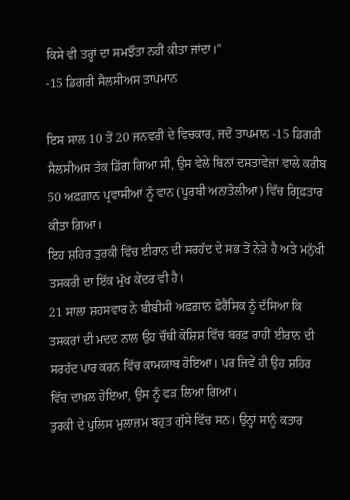ਕਿਸੇ ਵੀ ਤਰ੍ਹਾਂ ਦਾ ਸਮਝੌਤਾ ਨਹੀਂ ਕੀਤਾ ਜਾਂਦਾ।”
-15 ਡਿਗਰੀ ਸੈਲਸੀਅਸ ਤਾਪਮਾਨ

ਇਸ ਸਾਲ 10 ਤੋਂ 20 ਜਨਵਰੀ ਦੇ ਵਿਚਕਾਰ, ਜਦੋਂ ਤਾਪਮਾਨ -15 ਡਿਗਰੀ ਸੈਲਸੀਅਸ ਤੱਕ ਡਿੱਗ ਗਿਆ ਸੀ, ਉਸ ਵੇਲੇ ਬਿਨਾਂ ਦਸਤਾਵੇਜ਼ਾਂ ਵਾਲੇ ਕਰੀਬ 50 ਅਫ਼ਗ਼ਾਨ ਪ੍ਰਵਾਸੀਆਂ ਨੂੰ ਵਾਨ (ਪੂਰਬੀ ਅਨਾਤੋਲੀਆ) ਵਿੱਚ ਗ੍ਰਿਫ਼ਤਾਰ ਕੀਤਾ ਗਿਆ।
ਇਹ ਸ਼ਹਿਰ ਤੁਰਕੀ ਵਿੱਚ ਈਰਾਨ ਦੀ ਸਰਹੱਦ ਦੇ ਸਭ ਤੋਂ ਨੇੜੇ ਹੈ ਅਤੇ ਮਨੁੱਖੀ ਤਸਕਰੀ ਦਾ ਇੱਕ ਮੁੱਖ ਕੇਂਦਰ ਵੀ ਹੈ।
21 ਸਾਲਾ ਸ਼ਹਸਵਾਰ ਨੇ ਬੀਬੀਸੀ ਅਫ਼ਗ਼ਾਨ ਫ਼ੋਰੈਂਸਿਕ ਨੂੰ ਦੱਸਿਆ ਕਿ ਤਸਕਰਾਂ ਦੀ ਮਦਦ ਨਾਲ ਉਹ ਚੌਥੀ ਕੋਸ਼ਿਸ਼ ਵਿੱਚ ਬਰਫ਼ ਰਾਹੀਂ ਈਰਾਨ ਦੀ ਸਰਹੱਦ ਪਾਰ ਕਰਨ ਵਿੱਚ ਕਾਮਯਾਬ ਹੋਇਆ। ਪਰ ਜਿਵੇਂ ਹੀ ਉਹ ਸ਼ਹਿਰ ਵਿੱਚ ਦਾਖ਼ਲ ਹੋਇਆ, ਉਸ ਨੂੰ ਫੜ ਲਿਆ ਗਿਆ।
ਤੁਰਕੀ ਦੇ ਪੁਲਿਸ ਮੁਲਾਜ਼ਮ ਬਹੁਤ ਗੁੱਸੇ ਵਿੱਚ ਸਨ। ਉਨ੍ਹਾਂ ਸਾਨੂੰ ਕਤਾਰ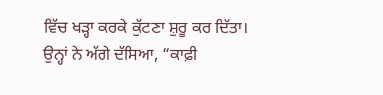ਵਿੱਚ ਖੜ੍ਹਾ ਕਰਕੇ ਕੁੱਟਣਾ ਸ਼ੁਰੂ ਕਰ ਦਿੱਤਾ।
ਉਨ੍ਹਾਂ ਨੇ ਅੱਗੇ ਦੱਸਿਆ, “ਕਾਫ਼ੀ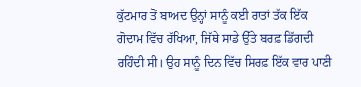ਕੁੱਟਮਾਰ ਤੋਂ ਬਾਅਦ ਉਨ੍ਹਾਂ ਸਾਨੂੰ ਕਈ ਰਾਤਾਂ ਤੱਕ ਇੱਕ ਗੋਦਾਮ ਵਿੱਚ ਰੱਖਿਆ, ਜਿੱਥੇ ਸਾਡੇ ਉੱਤੇ ਬਰਫ਼ ਡਿੱਗਦੀ ਰਹਿੰਦੀ ਸੀ। ਉਹ ਸਾਨੂੰ ਦਿਨ ਵਿੱਚ ਸਿਰਫ਼ ਇੱਕ ਵਾਰ ਪਾਣੀ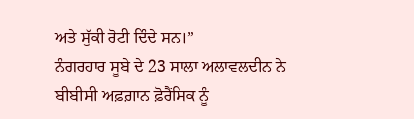ਅਤੇ ਸੁੱਕੀ ਰੋਟੀ ਦਿੰਦੇ ਸਨ।”
ਨੰਗਰਹਾਰ ਸੂਬੇ ਦੇ 23 ਸਾਲਾ ਅਲਾਵਲਦੀਨ ਨੇ ਬੀਬੀਸੀ ਅਫ਼ਗ਼ਾਨ ਫ਼ੋਰੈਂਸਿਕ ਨੂੰ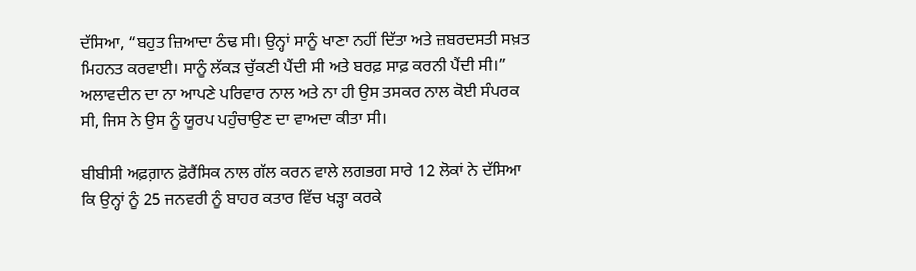ਦੱਸਿਆ, “ਬਹੁਤ ਜ਼ਿਆਦਾ ਠੰਢ ਸੀ। ਉਨ੍ਹਾਂ ਸਾਨੂੰ ਖਾਣਾ ਨਹੀਂ ਦਿੱਤਾ ਅਤੇ ਜ਼ਬਰਦਸਤੀ ਸਖ਼ਤ ਮਿਹਨਤ ਕਰਵਾਈ। ਸਾਨੂੰ ਲੱਕੜ ਚੁੱਕਣੀ ਪੈਂਦੀ ਸੀ ਅਤੇ ਬਰਫ਼ ਸਾਫ਼ ਕਰਨੀ ਪੈਂਦੀ ਸੀ।”
ਅਲਾਵਦੀਨ ਦਾ ਨਾ ਆਪਣੇ ਪਰਿਵਾਰ ਨਾਲ ਅਤੇ ਨਾ ਹੀ ਉਸ ਤਸਕਰ ਨਾਲ ਕੋਈ ਸੰਪਰਕ ਸੀ, ਜਿਸ ਨੇ ਉਸ ਨੂੰ ਯੂਰਪ ਪਹੁੰਚਾਉਣ ਦਾ ਵਾਅਦਾ ਕੀਤਾ ਸੀ।

ਬੀਬੀਸੀ ਅਫ਼ਗ਼ਾਨ ਫ਼ੋਰੈਂਸਿਕ ਨਾਲ ਗੱਲ ਕਰਨ ਵਾਲੇ ਲਗਭਗ ਸਾਰੇ 12 ਲੋਕਾਂ ਨੇ ਦੱਸਿਆ ਕਿ ਉਨ੍ਹਾਂ ਨੂੰ 25 ਜਨਵਰੀ ਨੂੰ ਬਾਹਰ ਕਤਾਰ ਵਿੱਚ ਖੜ੍ਹਾ ਕਰਕੇ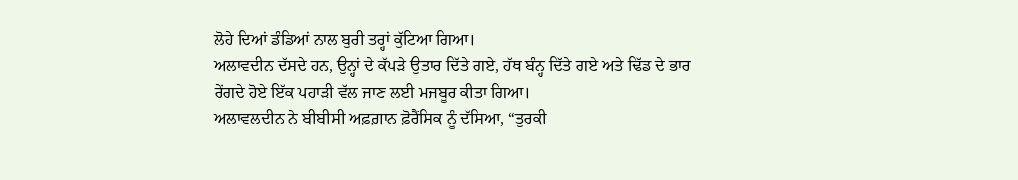ਲੋਹੇ ਦਿਆਂ ਡੰਡਿਆਂ ਨਾਲ ਬੁਰੀ ਤਰ੍ਹਾਂ ਕੁੱਟਿਆ ਗਿਆ।
ਅਲਾਵਦੀਨ ਦੱਸਦੇ ਹਨ, ਉਨ੍ਹਾਂ ਦੇ ਕੱਪੜੇ ਉਤਾਰ ਦਿੱਤੇ ਗਏ, ਹੱਥ ਬੰਨ੍ਹ ਦਿੱਤੇ ਗਏ ਅਤੇ ਢਿੱਡ ਦੇ ਭਾਰ ਰੇਂਗਦੇ ਹੋਏ ਇੱਕ ਪਹਾੜੀ ਵੱਲ ਜਾਣ ਲਈ ਮਜਬੂਰ ਕੀਤਾ ਗਿਆ।
ਅਲਾਵਲਦੀਨ ਨੇ ਬੀਬੀਸੀ ਅਫ਼ਗ਼ਾਨ ਫ਼ੋਰੈਂਸਿਕ ਨੂੰ ਦੱਸਿਆ, “ਤੁਰਕੀ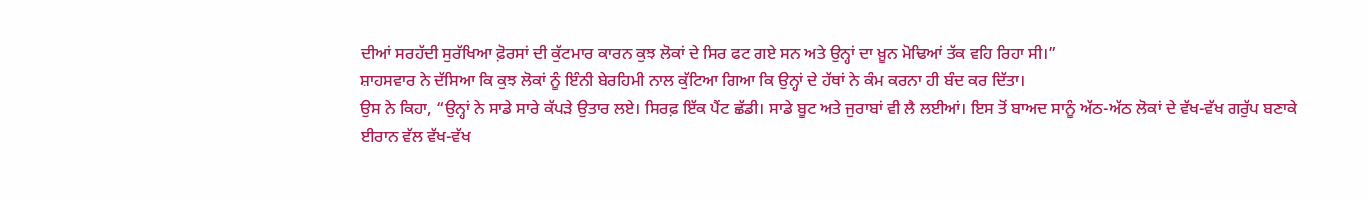ਦੀਆਂ ਸਰਹੱਦੀ ਸੁਰੱਖਿਆ ਫ਼ੋਰਸਾਂ ਦੀ ਕੁੱਟਮਾਰ ਕਾਰਨ ਕੁਝ ਲੋਕਾਂ ਦੇ ਸਿਰ ਫਟ ਗਏ ਸਨ ਅਤੇ ਉਨ੍ਹਾਂ ਦਾ ਖ਼ੂਨ ਮੋਢਿਆਂ ਤੱਕ ਵਹਿ ਰਿਹਾ ਸੀ।”
ਸ਼ਾਹਸਵਾਰ ਨੇ ਦੱਸਿਆ ਕਿ ਕੁਝ ਲੋਕਾਂ ਨੂੰ ਇੰਨੀ ਬੇਰਹਿਮੀ ਨਾਲ ਕੁੱਟਿਆ ਗਿਆ ਕਿ ਉਨ੍ਹਾਂ ਦੇ ਹੱਥਾਂ ਨੇ ਕੰਮ ਕਰਨਾ ਹੀ ਬੰਦ ਕਰ ਦਿੱਤਾ।
ਉਸ ਨੇ ਕਿਹਾ, “ਉਨ੍ਹਾਂ ਨੇ ਸਾਡੇ ਸਾਰੇ ਕੱਪੜੇ ਉਤਾਰ ਲਏ। ਸਿਰਫ਼ ਇੱਕ ਪੈਂਟ ਛੱਡੀ। ਸਾਡੇ ਬੂਟ ਅਤੇ ਜੁਰਾਬਾਂ ਵੀ ਲੈ ਲਈਆਂ। ਇਸ ਤੋਂ ਬਾਅਦ ਸਾਨੂੰ ਅੱਠ-ਅੱਠ ਲੋਕਾਂ ਦੇ ਵੱਖ-ਵੱਖ ਗਰੁੱਪ ਬਣਾਕੇ ਈਰਾਨ ਵੱਲ ਵੱਖ-ਵੱਖ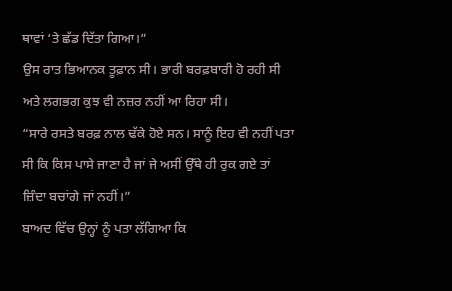ਥਾਵਾਂ ‘ਤੇ ਛੱਡ ਦਿੱਤਾ ਗਿਆ।”
ਉਸ ਰਾਤ ਭਿਆਨਕ ਤੂਫ਼ਾਨ ਸੀ। ਭਾਰੀ ਬਰਫ਼ਬਾਰੀ ਹੋ ਰਹੀ ਸੀ ਅਤੇ ਲਗਭਗ ਕੁਝ ਵੀ ਨਜ਼ਰ ਨਹੀਂ ਆ ਰਿਹਾ ਸੀ।
“ਸਾਰੇ ਰਸਤੇ ਬਰਫ਼ ਨਾਲ ਢੱਕੇ ਹੋਏ ਸਨ। ਸਾਨੂੰ ਇਹ ਵੀ ਨਹੀਂ ਪਤਾ ਸੀ ਕਿ ਕਿਸ ਪਾਸੇ ਜਾਣਾ ਹੈ ਜਾਂ ਜੇ ਅਸੀਂ ਉੱਥੇ ਹੀ ਰੁਕ ਗਏ ਤਾਂ ਜ਼ਿੰਦਾ ਬਚਾਂਗੇ ਜਾਂ ਨਹੀਂ।”
ਬਾਅਦ ਵਿੱਚ ਉਨ੍ਹਾਂ ਨੂੰ ਪਤਾ ਲੱਗਿਆ ਕਿ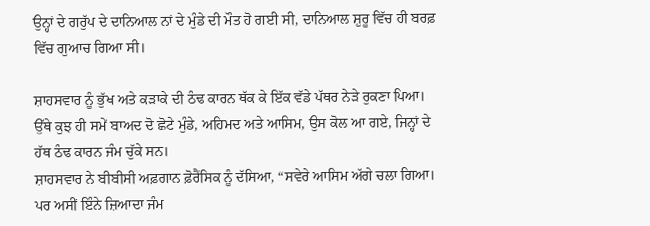ਉਨ੍ਹਾਂ ਦੇ ਗਰੁੱਪ ਦੇ ਦਾਨਿਆਲ ਨਾਂ ਦੇ ਮੁੰਡੇ ਦੀ ਮੌਤ ਹੋ ਗਈ ਸੀ, ਦਾਨਿਆਲ ਸ਼ੁਰੂ ਵਿੱਚ ਹੀ ਬਰਫ਼ ਵਿੱਚ ਗੁਆਚ ਗਿਆ ਸੀ।

ਸ਼ਾਹਸਵਾਰ ਨੂੰ ਭੁੱਖ ਅਤੇ ਕੜਾਕੇ ਦੀ ਠੰਢ ਕਾਰਨ ਥੱਕ ਕੇ ਇੱਕ ਵੱਡੇ ਪੱਥਰ ਨੇੜੇ ਰੁਕਣਾ ਪਿਆ। ਉੱਥੇ ਕੁਝ ਹੀ ਸਮੇਂ ਬਾਅਦ ਦੋ ਛੋਟੇ ਮੁੰਡੇ, ਅਹਿਮਦ ਅਤੇ ਆਸਿਮ, ਉਸ ਕੋਲ ਆ ਗਏ, ਜਿਨ੍ਹਾਂ ਦੇ ਹੱਥ ਠੰਢ ਕਾਰਨ ਜੰਮ ਚੁੱਕੇ ਸਨ।
ਸ਼ਾਹਸਵਾਰ ਨੇ ਬੀਬੀਸੀ ਅਫ਼ਗਾਨ ਫ਼ੋਰੈਂਸਿਕ ਨੂੰ ਦੱਸਿਆ, “ਸਵੇਰੇ ਆਸਿਮ ਅੱਗੇ ਚਲਾ ਗਿਆ। ਪਰ ਅਸੀਂ ਇੰਨੇ ਜ਼ਿਆਦਾ ਜੰਮ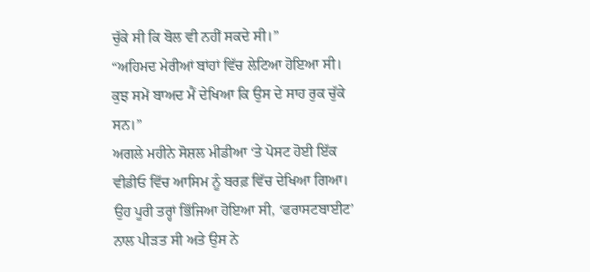ਚੁੱਕੇ ਸੀ ਕਿ ਬੋਲ ਵੀ ਨਹੀਂ ਸਕਦੇ ਸੀ।”
“ਅਹਿਮਦ ਮੇਰੀਆਂ ਬਾਂਹਾਂ ਵਿੱਚ ਲੇਟਿਆ ਹੋਇਆ ਸੀ। ਕੁਝ ਸਮੇਂ ਬਾਅਦ ਮੈਂ ਦੇਖਿਆ ਕਿ ਉਸ ਦੇ ਸਾਹ ਰੁਕ ਚੁੱਕੇ ਸਨ।”
ਅਗਲੇ ਮਹੀਨੇ ਸੋਸ਼ਲ ਮੀਡੀਆ ‘ਤੇ ਪੋਸਟ ਹੋਈ ਇੱਕ ਵੀਡੀਓ ਵਿੱਚ ਆਸਿਮ ਨੂੰ ਬਰਫ਼ ਵਿੱਚ ਦੇਖਿਆ ਗਿਆ। ਉਹ ਪੂਰੀ ਤਰ੍ਹਾਂ ਭਿੱਜਿਆ ਹੋਇਆ ਸੀ, ‘ਫਰਾਸਟਬਾਈਟ’ ਨਾਲ ਪੀੜਤ ਸੀ ਅਤੇ ਉਸ ਨੇ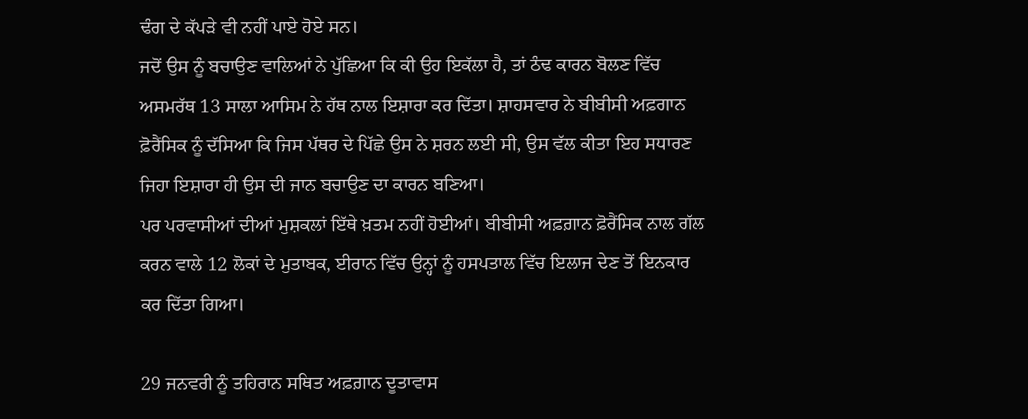ਢੰਗ ਦੇ ਕੱਪੜੇ ਵੀ ਨਹੀਂ ਪਾਏ ਹੋਏ ਸਨ।
ਜਦੋਂ ਉਸ ਨੂੰ ਬਚਾਉਣ ਵਾਲਿਆਂ ਨੇ ਪੁੱਛਿਆ ਕਿ ਕੀ ਉਹ ਇਕੱਲਾ ਹੈ, ਤਾਂ ਠੰਢ ਕਾਰਨ ਬੋਲਣ ਵਿੱਚ ਅਸਮਰੱਥ 13 ਸਾਲਾ ਆਸਿਮ ਨੇ ਹੱਥ ਨਾਲ ਇਸ਼ਾਰਾ ਕਰ ਦਿੱਤਾ। ਸ਼ਾਹਸਵਾਰ ਨੇ ਬੀਬੀਸੀ ਅਫ਼ਗਾਨ ਫ਼ੋਰੈਂਸਿਕ ਨੂੰ ਦੱਸਿਆ ਕਿ ਜਿਸ ਪੱਥਰ ਦੇ ਪਿੱਛੇ ਉਸ ਨੇ ਸ਼ਰਨ ਲਈ ਸੀ, ਉਸ ਵੱਲ ਕੀਤਾ ਇਹ ਸਧਾਰਣ ਜਿਹਾ ਇਸ਼ਾਰਾ ਹੀ ਉਸ ਦੀ ਜਾਨ ਬਚਾਉਣ ਦਾ ਕਾਰਨ ਬਣਿਆ।
ਪਰ ਪਰਵਾਸੀਆਂ ਦੀਆਂ ਮੁਸ਼ਕਲਾਂ ਇੱਥੇ ਖ਼ਤਮ ਨਹੀਂ ਹੋਈਆਂ। ਬੀਬੀਸੀ ਅਫ਼ਗ਼ਾਨ ਫ਼ੋਰੈਂਸਿਕ ਨਾਲ ਗੱਲ ਕਰਨ ਵਾਲੇ 12 ਲੋਕਾਂ ਦੇ ਮੁਤਾਬਕ, ਈਰਾਨ ਵਿੱਚ ਉਨ੍ਹਾਂ ਨੂੰ ਹਸਪਤਾਲ ਵਿੱਚ ਇਲਾਜ ਦੇਣ ਤੋਂ ਇਨਕਾਰ ਕਰ ਦਿੱਤਾ ਗਿਆ।

29 ਜਨਵਰੀ ਨੂੰ ਤਹਿਰਾਨ ਸਥਿਤ ਅਫ਼ਗ਼ਾਨ ਦੂਤਾਵਾਸ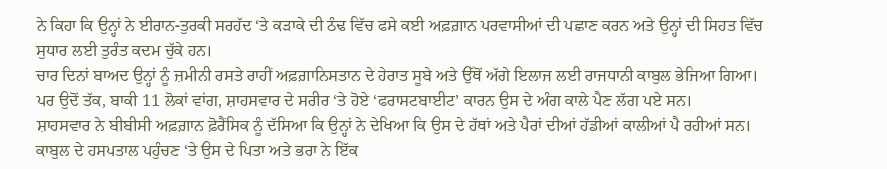ਨੇ ਕਿਹਾ ਕਿ ਉਨ੍ਹਾਂ ਨੇ ਈਰਾਨ-ਤੁਰਕੀ ਸਰਹੱਦ ‘ਤੇ ਕੜਾਕੇ ਦੀ ਠੰਢ ਵਿੱਚ ਫਸੇ ਕਈ ਅਫ਼ਗ਼ਾਨ ਪਰਵਾਸੀਆਂ ਦੀ ਪਛਾਣ ਕਰਨ ਅਤੇ ਉਨ੍ਹਾਂ ਦੀ ਸਿਹਤ ਵਿੱਚ ਸੁਧਾਰ ਲਈ ਤੁਰੰਤ ਕਦਮ ਚੁੱਕੇ ਹਨ।
ਚਾਰ ਦਿਨਾਂ ਬਾਅਦ ਉਨ੍ਹਾਂ ਨੂੰ ਜ਼ਮੀਨੀ ਰਸਤੇ ਰਾਹੀਂ ਅਫ਼ਗ਼ਾਨਿਸਤਾਨ ਦੇ ਹੇਰਾਤ ਸੂਬੇ ਅਤੇ ਉੱਥੋਂ ਅੱਗੇ ਇਲਾਜ ਲਈ ਰਾਜਧਾਨੀ ਕਾਬੁਲ ਭੇਜਿਆ ਗਿਆ।
ਪਰ ਉਦੋਂ ਤੱਕ, ਬਾਕੀ 11 ਲੋਕਾਂ ਵਾਂਗ, ਸ਼ਾਹਸਵਾਰ ਦੇ ਸਰੀਰ ‘ਤੇ ਹੋਏ ‘ਫਰਾਸਟਬਾਈਟ’ ਕਾਰਨ ਉਸ ਦੇ ਅੰਗ ਕਾਲੇ ਪੈਣ ਲੱਗ ਪਏ ਸਨ।
ਸ਼ਾਹਸਵਾਰ ਨੇ ਬੀਬੀਸੀ ਅਫ਼ਗ਼ਾਨ ਫ਼ੋਰੈਂਸਿਕ ਨੂੰ ਦੱਸਿਆ ਕਿ ਉਨ੍ਹਾਂ ਨੇ ਦੇਖਿਆ ਕਿ ਉਸ ਦੇ ਹੱਥਾਂ ਅਤੇ ਪੈਰਾਂ ਦੀਆਂ ਹੱਡੀਆਂ ਕਾਲੀਆਂ ਪੈ ਰਹੀਆਂ ਸਨ।
ਕਾਬੁਲ ਦੇ ਹਸਪਤਾਲ ਪਹੁੰਚਣ ‘ਤੇ ਉਸ ਦੇ ਪਿਤਾ ਅਤੇ ਭਰਾ ਨੇ ਇੱਕ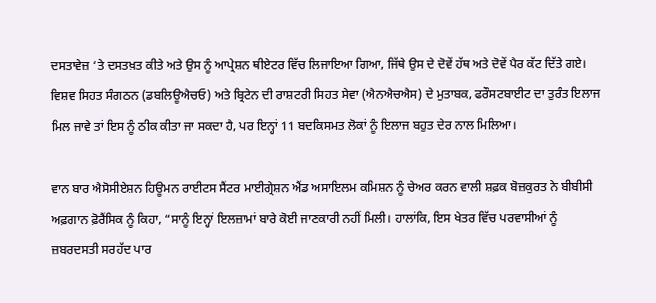ਦਸਤਾਵੇਜ਼ ‘ਤੇ ਦਸਤਖ਼ਤ ਕੀਤੇ ਅਤੇ ਉਸ ਨੂੰ ਆਪ੍ਰੇਸ਼ਨ ਥੀਏਟਰ ਵਿੱਚ ਲਿਜਾਇਆ ਗਿਆ, ਜਿੱਥੇ ਉਸ ਦੇ ਦੋਵੇਂ ਹੱਥ ਅਤੇ ਦੋਵੇਂ ਪੈਰ ਕੱਟ ਦਿੱਤੇ ਗਏ।
ਵਿਸ਼ਵ ਸਿਹਤ ਸੰਗਠਨ (ਡਬਲਿਊਐਚਓ) ਅਤੇ ਬ੍ਰਿਟੇਨ ਦੀ ਰਾਸ਼ਟਰੀ ਸਿਹਤ ਸੇਵਾ (ਐਨਐਚਐਸ) ਦੇ ਮੁਤਾਬਕ, ਫਰੌਸਟਬਾਈਟ ਦਾ ਤੁਰੰਤ ਇਲਾਜ ਮਿਲ ਜਾਵੇ ਤਾਂ ਇਸ ਨੂੰ ਠੀਕ ਕੀਤਾ ਜਾ ਸਕਦਾ ਹੈ, ਪਰ ਇਨ੍ਹਾਂ 11 ਬਦਕਿਸਮਤ ਲੋਕਾਂ ਨੂੰ ਇਲਾਜ ਬਹੁਤ ਦੇਰ ਨਾਲ ਮਿਲਿਆ।

ਵਾਨ ਬਾਰ ਐਸੋਸੀਏਸ਼ਨ ਹਿਊਮਨ ਰਾਈਟਸ ਸੈਂਟਰ ਮਾਈਗ੍ਰੇਸ਼ਨ ਐਂਡ ਅਸਾਇਲਮ ਕਮਿਸ਼ਨ ਨੂੰ ਚੇਅਰ ਕਰਨ ਵਾਲੀ ਸ਼ਫ਼ਕ ਬੋਜ਼ਕੁਰਤ ਨੇ ਬੀਬੀਸੀ ਅਫ਼ਗਾਨ ਫ਼ੋਰੈਂਸਿਕ ਨੂੰ ਕਿਹਾ, “ਸਾਨੂੰ ਇਨ੍ਹਾਂ ਇਲਜ਼ਾਮਾਂ ਬਾਰੇ ਕੋਈ ਜਾਣਕਾਰੀ ਨਹੀਂ ਮਿਲੀ। ਹਾਲਾਂਕਿ, ਇਸ ਖੇਤਰ ਵਿੱਚ ਪਰਵਾਸੀਆਂ ਨੂੰ ਜ਼ਬਰਦਸਤੀ ਸਰਹੱਦ ਪਾਰ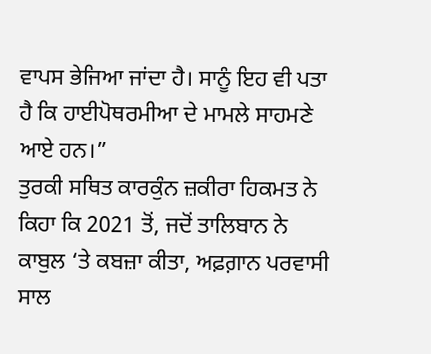ਵਾਪਸ ਭੇਜਿਆ ਜਾਂਦਾ ਹੈ। ਸਾਨੂੰ ਇਹ ਵੀ ਪਤਾ ਹੈ ਕਿ ਹਾਈਪੋਥਰਮੀਆ ਦੇ ਮਾਮਲੇ ਸਾਹਮਣੇ ਆਏ ਹਨ।”
ਤੁਰਕੀ ਸਥਿਤ ਕਾਰਕੁੰਨ ਜ਼ਕੀਰਾ ਹਿਕਮਤ ਨੇ ਕਿਹਾ ਕਿ 2021 ਤੋਂ, ਜਦੋਂ ਤਾਲਿਬਾਨ ਨੇ ਕਾਬੁਲ ‘ਤੇ ਕਬਜ਼ਾ ਕੀਤਾ, ਅਫ਼ਗ਼ਾਨ ਪਰਵਾਸੀ ਸਾਲ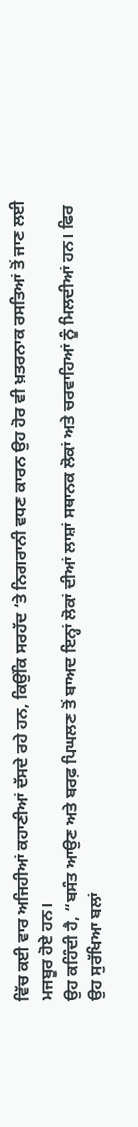ਵਿੱਚ ਕਈ ਵਾਰ ਅਜਿਹੀਆਂ ਕਹਾਣੀਆਂ ਦੱਸਦੇ ਰਹੇ ਹਨ, ਕਿਉਂਕਿ ਸਰਹੱਦ ‘ਤੇ ਨਿਗਰਾਨੀ ਵਧਣ ਕਾਰਨ ਉਹ ਹੋਰ ਵੀ ਖ਼ਤਰਨਾਕ ਰਸਤਿਆਂ ਤੋਂ ਜਾਣ ਲਈ ਮਜਬੂਰ ਹੋਏ ਹਨ।
ਉਹ ਕਹਿੰਦੀ ਹੈ, “ਬਸੰਤ ਆਉਣ ਅਤੇ ਬਰਫ਼ ਪਿਘਲਣ ਤੋਂ ਬਾਅਦ ਇਨ੍ਹਾਂ ਲੋਕਾਂ ਦੀਆਂ ਲਾਸ਼ਾਂ ਸਥਾਨਕ ਲੋਕਾਂ ਅਤੇ ਚਰਵਾਹਿਆਂ ਨੂੰ ਮਿਲਦੀਆਂ ਹਨ। ਫਿਰ ਉਹ ਸੁਰੱਖਿਆ ਬਲਾਂ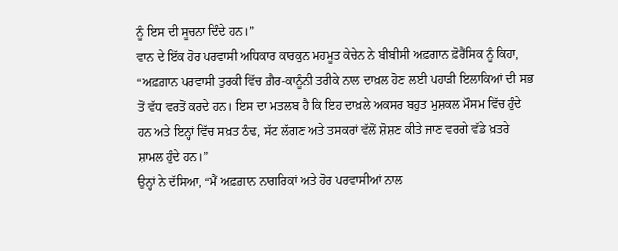ਨੂੰ ਇਸ ਦੀ ਸੂਚਨਾ ਦਿੰਦੇ ਹਨ।”
ਵਾਨ ਦੇ ਇੱਕ ਹੋਰ ਪਰਵਾਸੀ ਅਧਿਕਾਰ ਕਾਰਕੁਨ ਮਹਮੂਤ ਕੇਚੇਨ ਨੇ ਬੀਬੀਸੀ ਅਫ਼ਗਾਨ ਫ਼ੋਰੈਂਸਿਕ ਨੂੰ ਕਿਹਾ, “ਅਫ਼ਗ਼ਾਨ ਪਰਵਾਸੀ ਤੁਰਕੀ ਵਿੱਚ ਗ਼ੈਰ-ਕਾਨੂੰਨੀ ਤਰੀਕੇ ਨਾਲ ਦਾਖ਼ਲ ਹੋਣ ਲਈ ਪਹਾੜੀ ਇਲਾਕਿਆਂ ਦੀ ਸਭ ਤੋਂ ਵੱਧ ਵਰਤੋਂ ਕਰਦੇ ਹਨ। ਇਸ ਦਾ ਮਤਲਬ ਹੈ ਕਿ ਇਹ ਦਾਖ਼ਲੇ ਅਕਸਰ ਬਹੁਤ ਮੁਸ਼ਕਲ ਮੌਸਮ ਵਿੱਚ ਹੁੰਦੇ ਹਨ ਅਤੇ ਇਨ੍ਹਾਂ ਵਿੱਚ ਸਖ਼ਤ ਠੰਢ, ਸੱਟ ਲੱਗਣ ਅਤੇ ਤਸਕਰਾਂ ਵੱਲੋਂ ਸ਼ੋਸ਼ਣ ਕੀਤੇ ਜਾਣ ਵਰਗੇ ਵੱਡੇ ਖ਼ਤਰੇ ਸ਼ਾਮਲ ਹੁੰਦੇ ਹਨ।”
ਉਨ੍ਹਾਂ ਨੇ ਦੱਸਿਆ, “ਮੈਂ ਅਫ਼ਗ਼ਾਨ ਨਾਗਰਿਕਾਂ ਅਤੇ ਹੋਰ ਪਰਵਾਸੀਆਂ ਨਾਲ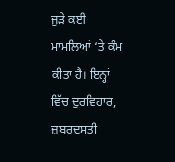ਜੁੜੇ ਕਈ ਮਾਮਲਿਆਂ ‘ਤੇ ਕੰਮ ਕੀਤਾ ਹੈ। ਇਨ੍ਹਾਂ ਵਿੱਚ ਦੁਰਵਿਹਾਰ, ਜ਼ਬਰਦਸਤੀ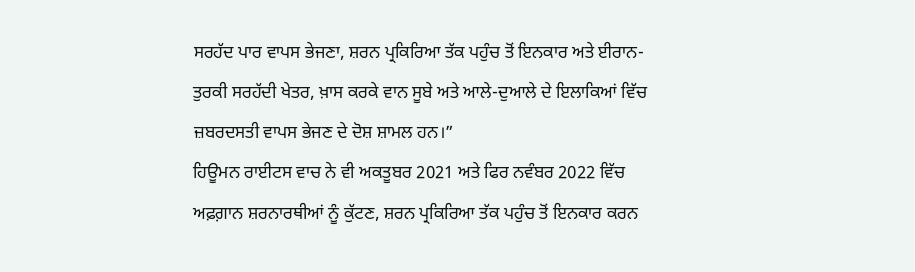ਸਰਹੱਦ ਪਾਰ ਵਾਪਸ ਭੇਜਣਾ, ਸ਼ਰਨ ਪ੍ਰਕਿਰਿਆ ਤੱਕ ਪਹੁੰਚ ਤੋਂ ਇਨਕਾਰ ਅਤੇ ਈਰਾਨ-ਤੁਰਕੀ ਸਰਹੱਦੀ ਖੇਤਰ, ਖ਼ਾਸ ਕਰਕੇ ਵਾਨ ਸੂਬੇ ਅਤੇ ਆਲੇ-ਦੁਆਲੇ ਦੇ ਇਲਾਕਿਆਂ ਵਿੱਚ ਜ਼ਬਰਦਸਤੀ ਵਾਪਸ ਭੇਜਣ ਦੇ ਦੋਸ਼ ਸ਼ਾਮਲ ਹਨ।”
ਹਿਊਮਨ ਰਾਈਟਸ ਵਾਚ ਨੇ ਵੀ ਅਕਤੂਬਰ 2021 ਅਤੇ ਫਿਰ ਨਵੰਬਰ 2022 ਵਿੱਚ ਅਫ਼ਗ਼ਾਨ ਸ਼ਰਨਾਰਥੀਆਂ ਨੂੰ ਕੁੱਟਣ, ਸ਼ਰਨ ਪ੍ਰਕਿਰਿਆ ਤੱਕ ਪਹੁੰਚ ਤੋਂ ਇਨਕਾਰ ਕਰਨ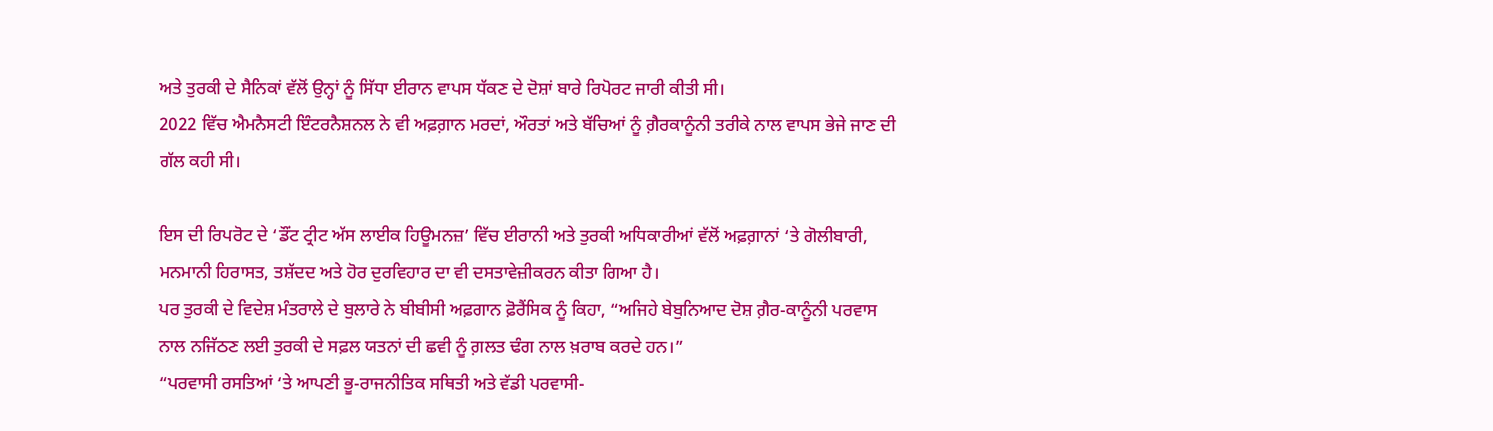ਅਤੇ ਤੁਰਕੀ ਦੇ ਸੈਨਿਕਾਂ ਵੱਲੋਂ ਉਨ੍ਹਾਂ ਨੂੰ ਸਿੱਧਾ ਈਰਾਨ ਵਾਪਸ ਧੱਕਣ ਦੇ ਦੋਸ਼ਾਂ ਬਾਰੇ ਰਿਪੋਰਟ ਜਾਰੀ ਕੀਤੀ ਸੀ।
2022 ਵਿੱਚ ਐਮਨੈਸਟੀ ਇੰਟਰਨੈਸ਼ਨਲ ਨੇ ਵੀ ਅਫ਼ਗ਼ਾਨ ਮਰਦਾਂ, ਔਰਤਾਂ ਅਤੇ ਬੱਚਿਆਂ ਨੂੰ ਗ਼ੈਰਕਾਨੂੰਨੀ ਤਰੀਕੇ ਨਾਲ ਵਾਪਸ ਭੇਜੇ ਜਾਣ ਦੀ ਗੱਲ ਕਹੀ ਸੀ।

ਇਸ ਦੀ ਰਿਪਰੋਟ ਦੇ ‘ਡੌਂਟ ਟ੍ਰੀਟ ਅੱਸ ਲਾਈਕ ਹਿਊਮਨਜ਼’ ਵਿੱਚ ਈਰਾਨੀ ਅਤੇ ਤੁਰਕੀ ਅਧਿਕਾਰੀਆਂ ਵੱਲੋਂ ਅਫ਼ਗ਼ਾਨਾਂ ‘ਤੇ ਗੋਲੀਬਾਰੀ, ਮਨਮਾਨੀ ਹਿਰਾਸਤ, ਤਸ਼ੱਦਦ ਅਤੇ ਹੋਰ ਦੁਰਵਿਹਾਰ ਦਾ ਵੀ ਦਸਤਾਵੇਜ਼ੀਕਰਨ ਕੀਤਾ ਗਿਆ ਹੈ।
ਪਰ ਤੁਰਕੀ ਦੇ ਵਿਦੇਸ਼ ਮੰਤਰਾਲੇ ਦੇ ਬੁਲਾਰੇ ਨੇ ਬੀਬੀਸੀ ਅਫ਼ਗਾਨ ਫ਼ੋਰੈਂਸਿਕ ਨੂੰ ਕਿਹਾ, “ਅਜਿਹੇ ਬੇਬੁਨਿਆਦ ਦੋਸ਼ ਗ਼ੈਰ-ਕਾਨੂੰਨੀ ਪਰਵਾਸ ਨਾਲ ਨਜਿੱਠਣ ਲਈ ਤੁਰਕੀ ਦੇ ਸਫ਼ਲ ਯਤਨਾਂ ਦੀ ਛਵੀ ਨੂੰ ਗ਼ਲਤ ਢੰਗ ਨਾਲ ਖ਼ਰਾਬ ਕਰਦੇ ਹਨ।”
“ਪਰਵਾਸੀ ਰਸਤਿਆਂ ‘ਤੇ ਆਪਣੀ ਭੂ-ਰਾਜਨੀਤਿਕ ਸਥਿਤੀ ਅਤੇ ਵੱਡੀ ਪਰਵਾਸੀ-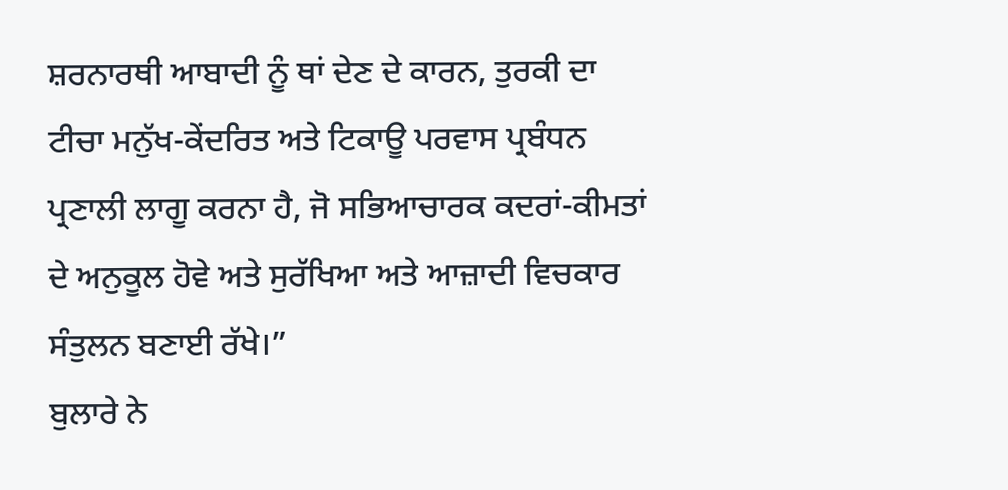ਸ਼ਰਨਾਰਥੀ ਆਬਾਦੀ ਨੂੰ ਥਾਂ ਦੇਣ ਦੇ ਕਾਰਨ, ਤੁਰਕੀ ਦਾ ਟੀਚਾ ਮਨੁੱਖ-ਕੇਂਦਰਿਤ ਅਤੇ ਟਿਕਾਊ ਪਰਵਾਸ ਪ੍ਰਬੰਧਨ ਪ੍ਰਣਾਲੀ ਲਾਗੂ ਕਰਨਾ ਹੈ, ਜੋ ਸਭਿਆਚਾਰਕ ਕਦਰਾਂ-ਕੀਮਤਾਂ ਦੇ ਅਨੁਕੂਲ ਹੋਵੇ ਅਤੇ ਸੁਰੱਖਿਆ ਅਤੇ ਆਜ਼ਾਦੀ ਵਿਚਕਾਰ ਸੰਤੁਲਨ ਬਣਾਈ ਰੱਖੇ।”
ਬੁਲਾਰੇ ਨੇ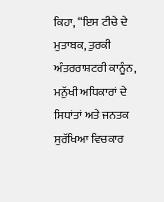ਕਿਹਾ, “ਇਸ ਟੀਚੇ ਦੇ ਮੁਤਾਬਕ, ਤੁਰਕੀ ਅੰਤਰਰਾਸ਼ਟਰੀ ਕਾਨੂੰਨ, ਮਨੁੱਖੀ ਅਧਿਕਾਰਾਂ ਦੇ ਸਿਧਾਂਤਾਂ ਅਤੇ ਜਨਤਕ ਸੁਰੱਖਿਆ ਵਿਚਕਾਰ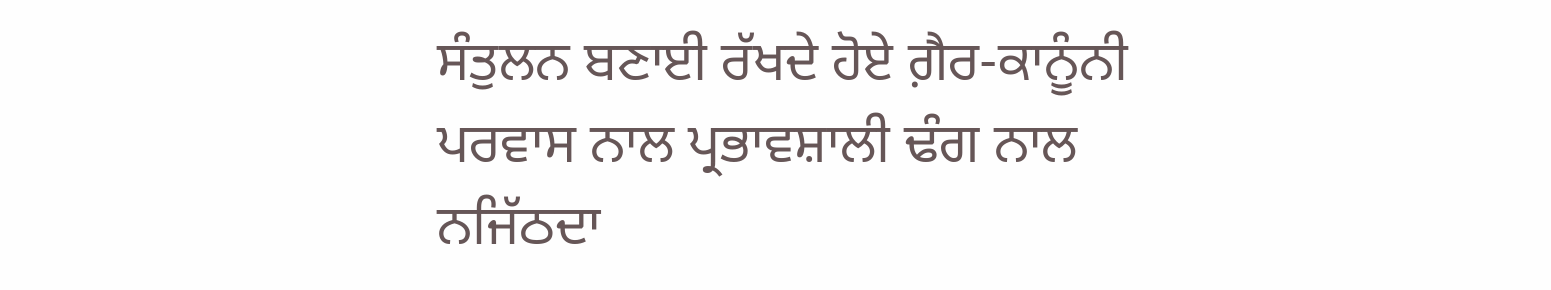ਸੰਤੁਲਨ ਬਣਾਈ ਰੱਖਦੇ ਹੋਏ ਗ਼ੈਰ-ਕਾਨੂੰਨੀ ਪਰਵਾਸ ਨਾਲ ਪ੍ਰਭਾਵਸ਼ਾਲੀ ਢੰਗ ਨਾਲ ਨਜਿੱਠਦਾ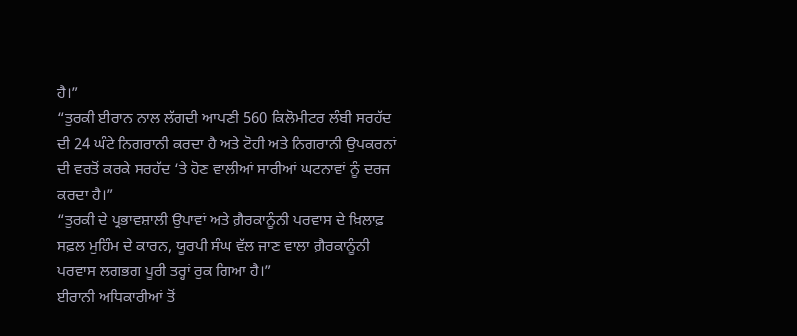ਹੈ।”
“ਤੁਰਕੀ ਈਰਾਨ ਨਾਲ ਲੱਗਦੀ ਆਪਣੀ 560 ਕਿਲੋਮੀਟਰ ਲੰਬੀ ਸਰਹੱਦ ਦੀ 24 ਘੰਟੇ ਨਿਗਰਾਨੀ ਕਰਦਾ ਹੈ ਅਤੇ ਟੋਹੀ ਅਤੇ ਨਿਗਰਾਨੀ ਉਪਕਰਨਾਂ ਦੀ ਵਰਤੋਂ ਕਰਕੇ ਸਰਹੱਦ ‘ਤੇ ਹੋਣ ਵਾਲੀਆਂ ਸਾਰੀਆਂ ਘਟਨਾਵਾਂ ਨੂੰ ਦਰਜ ਕਰਦਾ ਹੈ।”
“ਤੁਰਕੀ ਦੇ ਪ੍ਰਭਾਵਸ਼ਾਲੀ ਉਪਾਵਾਂ ਅਤੇ ਗ਼ੈਰਕਾਨੂੰਨੀ ਪਰਵਾਸ ਦੇ ਖ਼ਿਲਾਫ਼ ਸਫ਼ਲ ਮੁਹਿੰਮ ਦੇ ਕਾਰਨ, ਯੂਰਪੀ ਸੰਘ ਵੱਲ ਜਾਣ ਵਾਲਾ ਗ਼ੈਰਕਾਨੂੰਨੀ ਪਰਵਾਸ ਲਗਭਗ ਪੂਰੀ ਤਰ੍ਹਾਂ ਰੁਕ ਗਿਆ ਹੈ।”
ਈਰਾਨੀ ਅਧਿਕਾਰੀਆਂ ਤੋਂ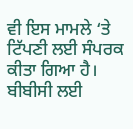ਵੀ ਇਸ ਮਾਮਲੇ ‘ਤੇ ਟਿੱਪਣੀ ਲਈ ਸੰਪਰਕ ਕੀਤਾ ਗਿਆ ਹੈ।
ਬੀਬੀਸੀ ਲਈ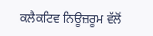ਕਲੈਕਟਿਵ ਨਿਊਜ਼ਰੂਮ ਵੱਲੋਂ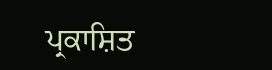ਪ੍ਰਕਾਸ਼ਿਤ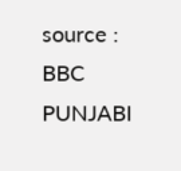source : BBC PUNJABI